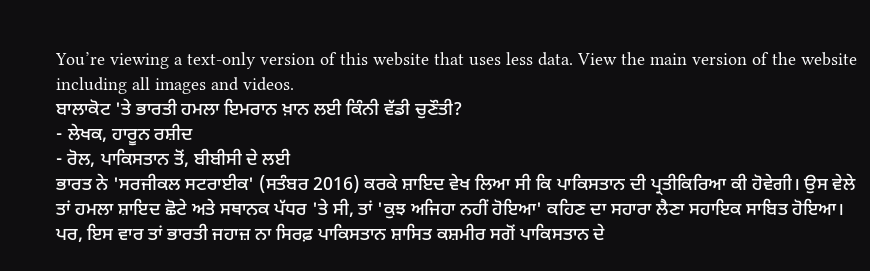You’re viewing a text-only version of this website that uses less data. View the main version of the website including all images and videos.
ਬਾਲਾਕੋਟ 'ਤੇ ਭਾਰਤੀ ਹਮਲਾ ਇਮਰਾਨ ਖ਼ਾਨ ਲਈ ਕਿੰਨੀ ਵੱਡੀ ਚੁਣੌਤੀ?
- ਲੇਖਕ, ਹਾਰੂਨ ਰਸ਼ੀਦ
- ਰੋਲ, ਪਾਕਿਸਤਾਨ ਤੋਂ, ਬੀਬੀਸੀ ਦੇ ਲਈ
ਭਾਰਤ ਨੇ 'ਸਰਜੀਕਲ ਸਟਰਾਈਕ' (ਸਤੰਬਰ 2016) ਕਰਕੇ ਸ਼ਾਇਦ ਵੇਖ ਲਿਆ ਸੀ ਕਿ ਪਾਕਿਸਤਾਨ ਦੀ ਪ੍ਰਤੀਕਿਰਿਆ ਕੀ ਹੋਵੇਗੀ। ਉਸ ਵੇਲੇ ਤਾਂ ਹਮਲਾ ਸ਼ਾਇਦ ਛੋਟੇ ਅਤੇ ਸਥਾਨਕ ਪੱਧਰ 'ਤੇ ਸੀ, ਤਾਂ 'ਕੁਝ ਅਜਿਹਾ ਨਹੀਂ ਹੋਇਆ' ਕਹਿਣ ਦਾ ਸਹਾਰਾ ਲੈਣਾ ਸਹਾਇਕ ਸਾਬਿਤ ਹੋਇਆ।
ਪਰ, ਇਸ ਵਾਰ ਤਾਂ ਭਾਰਤੀ ਜਹਾਜ਼ ਨਾ ਸਿਰਫ਼ ਪਾਕਿਸਤਾਨ ਸ਼ਾਸਿਤ ਕਸ਼ਮੀਰ ਸਗੋਂ ਪਾਕਿਸਤਾਨ ਦੇ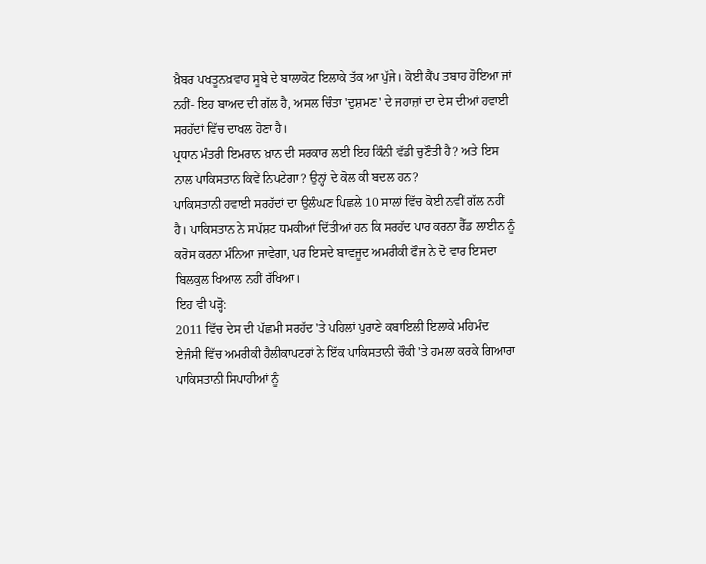ਖ਼ੈਬਰ ਪਖਤੂਨਖ਼ਵਾਹ ਸੂਬੇ ਦੇ ਬਾਲਾਕੋਟ ਇਲਾਕੇ ਤੱਕ ਆ ਪੁੱਜੇ। ਕੋਈ ਕੈਂਪ ਤਬਾਹ ਹੋਇਆ ਜਾਂ ਨਹੀਂ- ਇਹ ਬਾਅਦ ਦੀ ਗੱਲ ਹੈ, ਅਸਲ ਚਿੰਤਾ 'ਦੁਸ਼ਮਣ' ਦੇ ਜਹਾਜ਼ਾਂ ਦਾ ਦੇਸ ਦੀਆਂ ਹਵਾਈ ਸਰਹੱਦਾਂ ਵਿੱਚ ਦਾਖਲ ਹੋਣਾ ਹੈ।
ਪ੍ਰਧਾਨ ਮੰਤਰੀ ਇਮਰਾਨ ਖ਼ਾਨ ਦੀ ਸਰਕਾਰ ਲਈ ਇਹ ਕਿੰਨੀ ਵੱਡੀ ਚੁਣੌਤੀ ਹੈ? ਅਤੇ ਇਸ ਨਾਲ ਪਾਕਿਸਤਾਨ ਕਿਵੇਂ ਨਿਪਟੇਗਾ? ਉਨ੍ਹਾਂ ਦੇ ਕੋਲ ਕੀ ਬਦਲ ਹਨ?
ਪਾਕਿਸਤਾਨੀ ਹਵਾਈ ਸਰਹੱਦਾਂ ਦਾ ਉਲੰਘਣ ਪਿਛਲੇ 10 ਸਾਲਾਂ ਵਿੱਚ ਕੋਈ ਨਵੀਂ ਗੱਲ ਨਹੀਂ ਹੈ। ਪਾਕਿਸਤਾਨ ਨੇ ਸਪੱਸ਼ਟ ਧਮਕੀਆਂ ਦਿੱਤੀਆਂ ਹਨ ਕਿ ਸਰਹੱਦ ਪਾਰ ਕਰਨਾ ਰੈੱਡ ਲਾਈਨ ਨੂੰ ਕਰੋਸ ਕਰਨਾ ਮੰਨਿਆ ਜਾਵੇਗਾ, ਪਰ ਇਸਦੇ ਬਾਵਜੂਦ ਅਮਰੀਕੀ ਫੌਜ ਨੇ ਦੋ ਵਾਰ ਇਸਦਾ ਬਿਲਕੁਲ ਖਿਆਲ ਨਹੀਂ ਰੱਖਿਆ।
ਇਹ ਵੀ ਪੜ੍ਹੋ:
2011 ਵਿੱਚ ਦੇਸ ਦੀ ਪੱਛਮੀ ਸਰਹੱਦ 'ਤੇ ਪਹਿਲਾਂ ਪੁਰਾਣੇ ਕਬਾਇਲੀ ਇਲਾਕੇ ਮਹਿਮੰਦ ਏਜੰਸੀ ਵਿੱਚ ਅਮਰੀਕੀ ਹੈਲੀਕਾਪਟਰਾਂ ਨੇ ਇੱਕ ਪਾਕਿਸਤਾਨੀ ਚੌਕੀ 'ਤੇ ਹਮਲਾ ਕਰਕੇ ਗਿਆਰਾ ਪਾਕਿਸਤਾਨੀ ਸਿਪਾਹੀਆਂ ਨੂੰ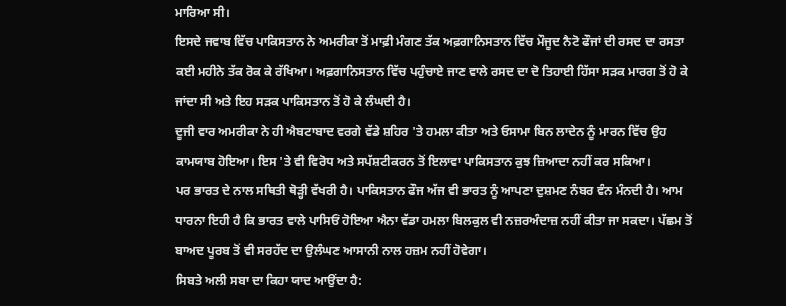ਮਾਰਿਆ ਸੀ।
ਇਸਦੇ ਜਵਾਬ ਵਿੱਚ ਪਾਕਿਸਤਾਨ ਨੇ ਅਮਰੀਕਾ ਤੋਂ ਮਾਫ਼ੀ ਮੰਗਣ ਤੱਕ ਅਫ਼ਗਾਨਿਸਤਾਨ ਵਿੱਚ ਮੌਜੂਦ ਨੈਟੋ ਫੌਜਾਂ ਦੀ ਰਸਦ ਦਾ ਰਸਤਾ ਕਈ ਮਹੀਨੇ ਤੱਕ ਰੋਕ ਕੇ ਰੱਖਿਆ। ਅਫ਼ਗਾਨਿਸਤਾਨ ਵਿੱਚ ਪਹੁੰਚਾਏ ਜਾਣ ਵਾਲੇ ਰਸਦ ਦਾ ਦੋ ਤਿਹਾਈ ਹਿੱਸਾ ਸੜਕ ਮਾਰਗ ਤੋਂ ਹੋ ਕੇ ਜਾਂਦਾ ਸੀ ਅਤੇ ਇਹ ਸੜਕ ਪਾਕਿਸਤਾਨ ਤੋਂ ਹੋ ਕੇ ਲੰਘਦੀ ਹੈ।
ਦੂਜੀ ਵਾਰ ਅਮਰੀਕਾ ਨੇ ਹੀ ਐਬਟਾਬਾਦ ਵਰਗੇ ਵੱਡੇ ਸ਼ਹਿਰ 'ਤੇ ਹਮਲਾ ਕੀਤਾ ਅਤੇ ਓਸਾਮਾ ਬਿਨ ਲਾਦੇਨ ਨੂੰ ਮਾਰਨ ਵਿੱਚ ਉਹ ਕਾਮਯਾਬ ਹੋਇਆ। ਇਸ 'ਤੇ ਵੀ ਵਿਰੋਧ ਅਤੇ ਸਪੱਸ਼ਟੀਕਰਨ ਤੋਂ ਇਲਾਵਾ ਪਾਕਿਸਤਾਨ ਕੁਝ ਜ਼ਿਆਦਾ ਨਹੀਂ ਕਰ ਸਕਿਆ।
ਪਰ ਭਾਰਤ ਦੇ ਨਾਲ ਸਥਿਤੀ ਥੋੜ੍ਹੀ ਵੱਖਰੀ ਹੈ। ਪਾਕਿਸਤਾਨ ਫੌਜ ਅੱਜ ਵੀ ਭਾਰਤ ਨੂੰ ਆਪਣਾ ਦੁਸ਼ਮਣ ਨੰਬਰ ਵੰਨ ਮੰਨਦੀ ਹੈ। ਆਮ ਧਾਰਨਾ ਇਹੀ ਹੈ ਕਿ ਭਾਰਤ ਵਾਲੇ ਪਾਸਿਓਂ ਹੋਇਆ ਐਨਾ ਵੱਡਾ ਹਮਲਾ ਬਿਲਕੁਲ ਵੀ ਨਜ਼ਰਅੰਦਾਜ਼ ਨਹੀਂ ਕੀਤਾ ਜਾ ਸਕਦਾ। ਪੱਛਮ ਤੋਂ ਬਾਅਦ ਪੂਰਬ ਤੋਂ ਵੀ ਸਰਹੱਦ ਦਾ ਉਲੰਘਣ ਆਸਾਨੀ ਨਾਲ ਹਜ਼ਮ ਨਹੀਂ ਹੋਵੇਗਾ।
ਸਿਬਤੇ ਅਲੀ ਸਬਾ ਦਾ ਕਿਹਾ ਯਾਦ ਆਉਂਦਾ ਹੈ: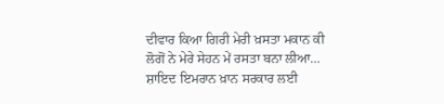ਦੀਵਾਰ ਕਿਆ ਗਿਰੀ ਮੇਰੀ ਖ਼ਸਤਾ ਮਕਾਨ ਕੀ
ਲੋਗੋਂ ਨੇ ਮੇਰੇ ਸੇਹਨ ਮੇਂ ਰਸਤਾ ਬਨਾ ਲੀਆ…
ਸ਼ਾਇਦ ਇਮਰਾਨ ਖ਼ਾਨ ਸਰਕਾਰ ਲਈ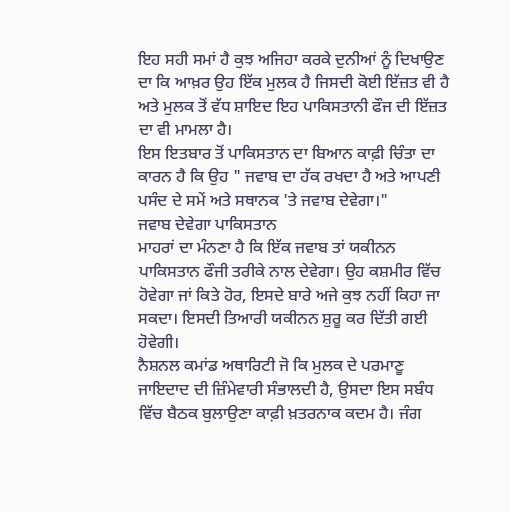ਇਹ ਸਹੀ ਸਮਾਂ ਹੈ ਕੁਝ ਅਜਿਹਾ ਕਰਕੇ ਦੁਨੀਆਂ ਨੂੰ ਦਿਖਾਉਣ ਦਾ ਕਿ ਆਖ਼ਰ ਉਹ ਇੱਕ ਮੁਲਕ ਹੈ ਜਿਸਦੀ ਕੋਈ ਇੱਜ਼ਤ ਵੀ ਹੈ ਅਤੇ ਮੁਲਕ ਤੋਂ ਵੱਧ ਸ਼ਾਇਦ ਇਹ ਪਾਕਿਸਤਾਨੀ ਫੌਜ ਦੀ ਇੱਜ਼ਤ ਦਾ ਵੀ ਮਾਮਲਾ ਹੈ।
ਇਸ ਇਤਬਾਰ ਤੋਂ ਪਾਕਿਸਤਾਨ ਦਾ ਬਿਆਨ ਕਾਫ਼ੀ ਚਿੰਤਾ ਦਾ ਕਾਰਨ ਹੈ ਕਿ ਉਹ " ਜਵਾਬ ਦਾ ਹੱਕ ਰਖਦਾ ਹੈ ਅਤੇ ਆਪਣੀ ਪਸੰਦ ਦੇ ਸਮੇਂ ਅਤੇ ਸਥਾਨਕ 'ਤੇ ਜਵਾਬ ਦੇਵੇਗਾ।"
ਜਵਾਬ ਦੇਵੇਗਾ ਪਾਕਿਸਤਾਨ
ਮਾਹਰਾਂ ਦਾ ਮੰਨਣਾ ਹੈ ਕਿ ਇੱਕ ਜਵਾਬ ਤਾਂ ਯਕੀਨਨ ਪਾਕਿਸਤਾਨ ਫੌਜੀ ਤਰੀਕੇ ਨਾਲ ਦੇਵੇਗਾ। ਉਹ ਕਸ਼ਮੀਰ ਵਿੱਚ ਹੋਵੇਗਾ ਜਾਂ ਕਿਤੇ ਹੋਰ, ਇਸਦੇ ਬਾਰੇ ਅਜੇ ਕੁਝ ਨਹੀਂ ਕਿਹਾ ਜਾ ਸਕਦਾ। ਇਸਦੀ ਤਿਆਰੀ ਯਕੀਨਨ ਸ਼ੁਰੂ ਕਰ ਦਿੱਤੀ ਗਈ ਹੋਵੇਗੀ।
ਨੈਸ਼ਨਲ ਕਮਾਂਡ ਅਥਾਰਿਟੀ ਜੋ ਕਿ ਮੁਲਕ ਦੇ ਪਰਮਾਣੂ ਜਾਇਦਾਦ ਦੀ ਜ਼ਿੰਮੇਵਾਰੀ ਸੰਭਾਲਦੀ ਹੈ, ਉਸਦਾ ਇਸ ਸਬੰਧ ਵਿੱਚ ਬੈਠਕ ਬੁਲਾਉਣਾ ਕਾਫ਼ੀ ਖ਼ਤਰਨਾਕ ਕਦਮ ਹੈ। ਜੰਗ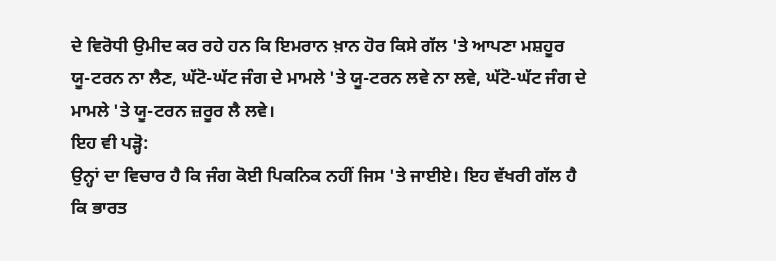ਦੇ ਵਿਰੋਧੀ ਉਮੀਦ ਕਰ ਰਹੇ ਹਨ ਕਿ ਇਮਰਾਨ ਖ਼ਾਨ ਹੋਰ ਕਿਸੇ ਗੱਲ 'ਤੇ ਆਪਣਾ ਮਸ਼ਹੂਰ ਯੂ-ਟਰਨ ਨਾ ਲੈਣ, ਘੱਟੋ-ਘੱਟ ਜੰਗ ਦੇ ਮਾਮਲੇ 'ਤੇ ਯੂ-ਟਰਨ ਲਵੇ ਨਾ ਲਵੇ, ਘੱਟੋ-ਘੱਟ ਜੰਗ ਦੇ ਮਾਮਲੇ 'ਤੇ ਯੂ-ਟਰਨ ਜ਼ਰੂਰ ਲੈ ਲਵੇ।
ਇਹ ਵੀ ਪੜ੍ਹੋ:
ਉਨ੍ਹਾਂ ਦਾ ਵਿਚਾਰ ਹੈ ਕਿ ਜੰਗ ਕੋਈ ਪਿਕਨਿਕ ਨਹੀਂ ਜਿਸ 'ਤੇ ਜਾਈਏ। ਇਹ ਵੱਖਰੀ ਗੱਲ ਹੈ ਕਿ ਭਾਰਤ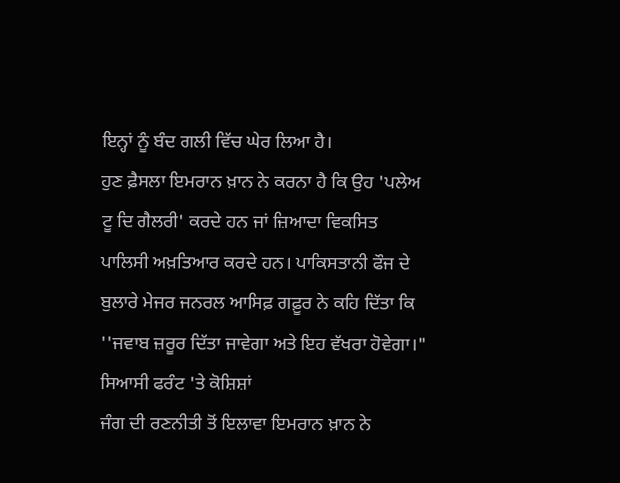ਇਨ੍ਹਾਂ ਨੂੰ ਬੰਦ ਗਲੀ ਵਿੱਚ ਘੇਰ ਲਿਆ ਹੈ।
ਹੁਣ ਫ਼ੈਸਲਾ ਇਮਰਾਨ ਖ਼ਾਨ ਨੇ ਕਰਨਾ ਹੈ ਕਿ ਉਹ 'ਪਲੇਅ ਟੂ ਦਿ ਗੈਲਰੀ' ਕਰਦੇ ਹਨ ਜਾਂ ਜ਼ਿਆਦਾ ਵਿਕਸਿਤ ਪਾਲਿਸੀ ਅਖ਼ਤਿਆਰ ਕਰਦੇ ਹਨ। ਪਾਕਿਸਤਾਨੀ ਫੌਜ ਦੇ ਬੁਲਾਰੇ ਮੇਜਰ ਜਨਰਲ ਆਸਿਫ਼ ਗਫ਼ੂਰ ਨੇ ਕਹਿ ਦਿੱਤਾ ਕਿ ''ਜਵਾਬ ਜ਼ਰੂਰ ਦਿੱਤਾ ਜਾਵੇਗਾ ਅਤੇ ਇਹ ਵੱਖਰਾ ਹੋਵੇਗਾ।"
ਸਿਆਸੀ ਫਰੰਟ 'ਤੇ ਕੋਸ਼ਿਸ਼ਾਂ
ਜੰਗ ਦੀ ਰਣਨੀਤੀ ਤੋਂ ਇਲਾਵਾ ਇਮਰਾਨ ਖ਼ਾਨ ਨੇ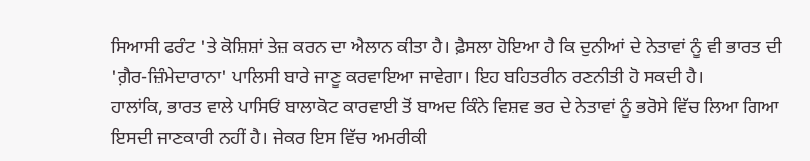ਸਿਆਸੀ ਫਰੰਟ 'ਤੇ ਕੋਸ਼ਿਸ਼ਾਂ ਤੇਜ਼ ਕਰਨ ਦਾ ਐਲਾਨ ਕੀਤਾ ਹੈ। ਫ਼ੈਸਲਾ ਹੋਇਆ ਹੈ ਕਿ ਦੁਨੀਆਂ ਦੇ ਨੇਤਾਵਾਂ ਨੂੰ ਵੀ ਭਾਰਤ ਦੀ 'ਗ਼ੈਰ-ਜ਼ਿੰਮੇਦਾਰਾਨਾ' ਪਾਲਿਸੀ ਬਾਰੇ ਜਾਣੂ ਕਰਵਾਇਆ ਜਾਵੇਗਾ। ਇਹ ਬਹਿਤਰੀਨ ਰਣਨੀਤੀ ਹੋ ਸਕਦੀ ਹੈ।
ਹਾਲਾਂਕਿ, ਭਾਰਤ ਵਾਲੇ ਪਾਸਿਓਂ ਬਾਲਾਕੋਟ ਕਾਰਵਾਈ ਤੋਂ ਬਾਅਦ ਕਿੰਨੇ ਵਿਸ਼ਵ ਭਰ ਦੇ ਨੇਤਾਵਾਂ ਨੂੰ ਭਰੋਸੇ ਵਿੱਚ ਲਿਆ ਗਿਆ ਇਸਦੀ ਜਾਣਕਾਰੀ ਨਹੀਂ ਹੈ। ਜੇਕਰ ਇਸ ਵਿੱਚ ਅਮਰੀਕੀ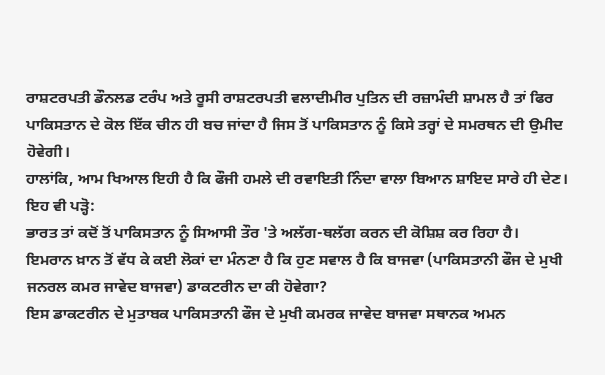ਰਾਸ਼ਟਰਪਤੀ ਡੌਨਲਡ ਟਰੰਪ ਅਤੇ ਰੂਸੀ ਰਾਸ਼ਟਰਪਤੀ ਵਲਾਦੀਮੀਰ ਪੁਤਿਨ ਦੀ ਰਜ਼ਾਮੰਦੀ ਸ਼ਾਮਲ ਹੈ ਤਾਂ ਫਿਰ ਪਾਕਿਸਤਾਨ ਦੇ ਕੋਲ ਇੱਕ ਚੀਨ ਹੀ ਬਚ ਜਾਂਦਾ ਹੈ ਜਿਸ ਤੋਂ ਪਾਕਿਸਤਾਨ ਨੂੰ ਕਿਸੇ ਤਰ੍ਹਾਂ ਦੇ ਸਮਰਥਨ ਦੀ ਉਮੀਦ ਹੋਵੇਗੀ।
ਹਾਲਾਂਕਿ, ਆਮ ਖਿਆਲ ਇਹੀ ਹੈ ਕਿ ਫੌਜੀ ਹਮਲੇ ਦੀ ਰਵਾਇਤੀ ਨਿੰਦਾ ਵਾਲਾ ਬਿਆਨ ਸ਼ਾਇਦ ਸਾਰੇ ਹੀ ਦੇਣ।
ਇਹ ਵੀ ਪੜ੍ਹੋ:
ਭਾਰਤ ਤਾਂ ਕਦੋਂ ਤੋਂ ਪਾਕਿਸਤਾਨ ਨੂੰ ਸਿਆਸੀ ਤੌਰ 'ਤੇ ਅਲੱਗ-ਥਲੱਗ ਕਰਨ ਦੀ ਕੋਸ਼ਿਸ਼ ਕਰ ਰਿਹਾ ਹੈ।
ਇਮਰਾਨ ਖ਼ਾਨ ਤੋਂ ਵੱਧ ਕੇ ਕਈ ਲੋਕਾਂ ਦਾ ਮੰਨਣਾ ਹੈ ਕਿ ਹੁਣ ਸਵਾਲ ਹੈ ਕਿ ਬਾਜਵਾ (ਪਾਕਿਸਤਾਨੀ ਫੌਜ ਦੇ ਮੁਖੀ ਜਨਰਲ ਕਮਰ ਜਾਵੇਦ ਬਾਜਵਾ) ਡਾਕਟਰੀਨ ਦਾ ਕੀ ਹੋਵੇਗਾ?
ਇਸ ਡਾਕਟਰੀਨ ਦੇ ਮੁਤਾਬਕ ਪਾਕਿਸਤਾਨੀ ਫੌਜ ਦੇ ਮੁਖੀ ਕਮਰਕ ਜਾਵੇਦ ਬਾਜਵਾ ਸਥਾਨਕ ਅਮਨ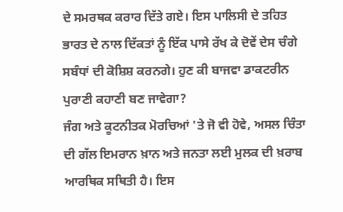ਦੇ ਸਮਰਥਕ ਕਰਾਰ ਦਿੱਤੇ ਗਏ। ਇਸ ਪਾਲਿਸੀ ਦੇ ਤਹਿਤ ਭਾਰਤ ਦੇ ਨਾਲ ਦਿੱਕਤਾਂ ਨੂੰ ਇੱਕ ਪਾਸੇ ਰੱਖ ਕੇ ਦੋਵੇਂ ਦੇਸ ਚੰਗੇ ਸਬੰਧਾਂ ਦੀ ਕੋਸ਼ਿਸ਼ ਕਰਨਗੇ। ਹੁਣ ਕੀ ਬਾਜਵਾ ਡਾਕਟਰੀਨ ਪੁਰਾਣੀ ਕਹਾਣੀ ਬਣ ਜਾਵੇਗਾ?
ਜੰਗ ਅਤੇ ਕੂਟਨੀਤਕ ਮੋਰਚਿਆਂ 'ਤੇ ਜੋ ਵੀ ਹੋਵੇ, ਅਸਲ ਚਿੰਤਾ ਦੀ ਗੱਲ ਇਮਰਾਨ ਖ਼ਾਨ ਅਤੇ ਜਨਤਾ ਲਈ ਮੁਲਕ ਦੀ ਖ਼ਰਾਬ ਆਰਥਿਕ ਸਥਿਤੀ ਹੈ। ਇਸ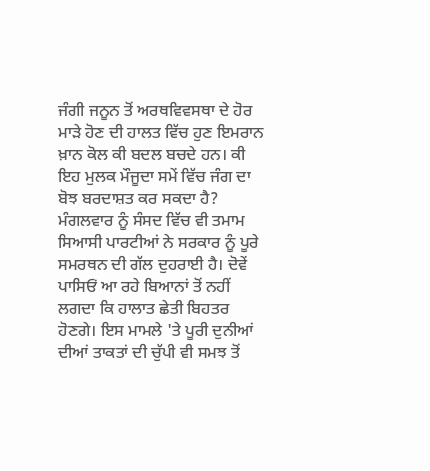ਜੰਗੀ ਜਨੂਨ ਤੋਂ ਅਰਥਵਿਵਸਥਾ ਦੇ ਹੋਰ ਮਾੜੇ ਹੋਣ ਦੀ ਹਾਲਤ ਵਿੱਚ ਹੁਣ ਇਮਰਾਨ ਖ਼ਾਨ ਕੋਲ ਕੀ ਬਦਲ ਬਚਦੇ ਹਨ। ਕੀ ਇਹ ਮੁਲਕ ਮੌਜੂਦਾ ਸਮੇਂ ਵਿੱਚ ਜੰਗ ਦਾ ਬੋਝ ਬਰਦਾਸ਼ਤ ਕਰ ਸਕਦਾ ਹੈ?
ਮੰਗਲਵਾਰ ਨੂੰ ਸੰਸਦ ਵਿੱਚ ਵੀ ਤਮਾਮ ਸਿਆਸੀ ਪਾਰਟੀਆਂ ਨੇ ਸਰਕਾਰ ਨੂੰ ਪੂਰੇ ਸਮਰਥਨ ਦੀ ਗੱਲ ਦੁਹਰਾਈ ਹੈ। ਦੋਵੇਂ ਪਾਸਿਓਂ ਆ ਰਹੇ ਬਿਆਨਾਂ ਤੋਂ ਨਹੀਂ ਲਗਦਾ ਕਿ ਹਾਲਾਤ ਛੇਤੀ ਬਿਹਤਰ ਹੋਣਗੇ। ਇਸ ਮਾਮਲੇ 'ਤੇ ਪੂਰੀ ਦੁਨੀਆਂ ਦੀਆਂ ਤਾਕਤਾਂ ਦੀ ਚੁੱਪੀ ਵੀ ਸਮਝ ਤੋਂ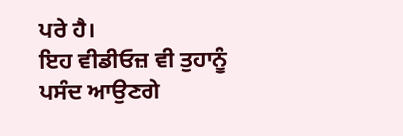ਪਰੇ ਹੈ।
ਇਹ ਵੀਡੀਓਜ਼ ਵੀ ਤੁਹਾਨੂੰ ਪਸੰਦ ਆਉਣਗੇ